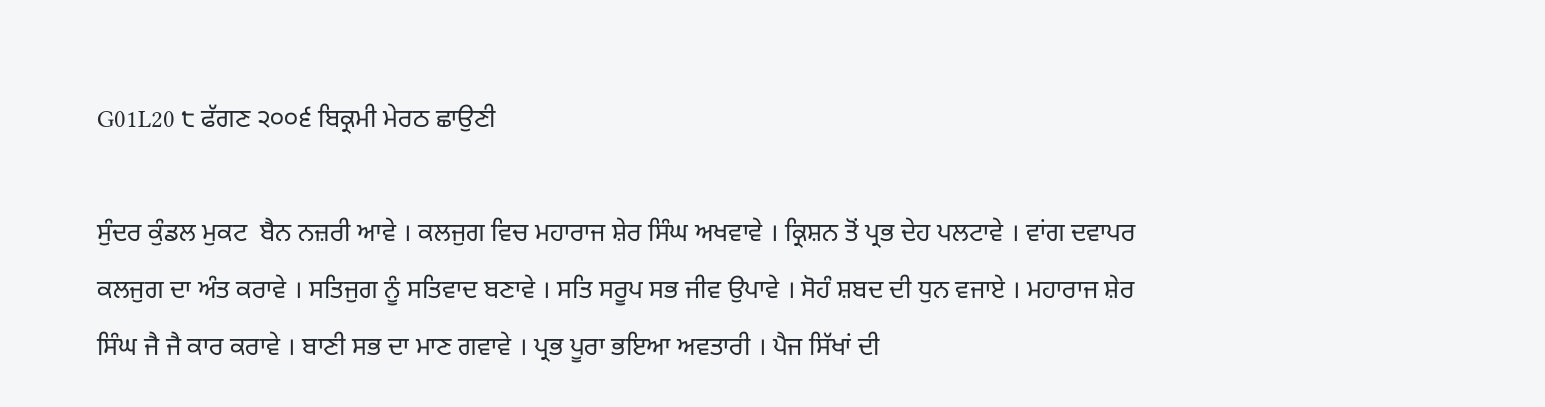G01L20 ੮ ਫੱਗਣ ੨੦੦੬ ਬਿਕ੍ਰਮੀ ਮੇਰਠ ਛਾਉਣੀ

ਸੁੰਦਰ ਕੁੰਡਲ ਮੁਕਟ  ਬੈਨ ਨਜ਼ਰੀ ਆਵੇ । ਕਲਜੁਗ ਵਿਚ ਮਹਾਰਾਜ ਸ਼ੇਰ ਸਿੰਘ ਅਖਵਾਵੇ । ਕ੍ਰਿਸ਼ਨ ਤੋਂ ਪ੍ਰਭ ਦੇਹ ਪਲਟਾਵੇ । ਵਾਂਗ ਦਵਾਪਰ ਕਲਜੁਗ ਦਾ ਅੰਤ ਕਰਾਵੇ । ਸਤਿਜੁਗ ਨੂੰ ਸਤਿਵਾਦ ਬਣਾਵੇ । ਸਤਿ ਸਰੂਪ ਸਭ ਜੀਵ ਉਪਾਵੇ । ਸੋਹੰ ਸ਼ਬਦ ਦੀ ਧੁਨ ਵਜਾਏ । ਮਹਾਰਾਜ ਸ਼ੇਰ ਸਿੰਘ ਜੈ ਜੈ ਕਾਰ ਕਰਾਵੇ । ਬਾਣੀ ਸਭ ਦਾ ਮਾਣ ਗਵਾਵੇ । ਪ੍ਰਭ ਪੂਰਾ ਭਇਆ ਅਵਤਾਰੀ । ਪੈਜ ਸਿੱਖਾਂ ਦੀ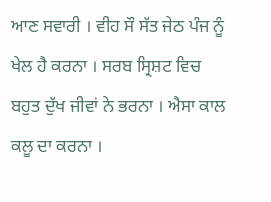ਆਣ ਸਵਾਰੀ । ਵੀਹ ਸੌ ਸੱਤ ਜੇਠ ਪੰਜ ਨੂੰ ਖੇਲ ਹੈ ਕਰਨਾ । ਸਰਬ ਸ੍ਰਿਸ਼ਟ ਵਿਚ ਬਹੁਤ ਦੁੱਖ ਜੀਵਾਂ ਨੇ ਭਰਨਾ । ਐਸਾ ਕਾਲ ਕਲੂ ਦਾ ਕਰਨਾ ।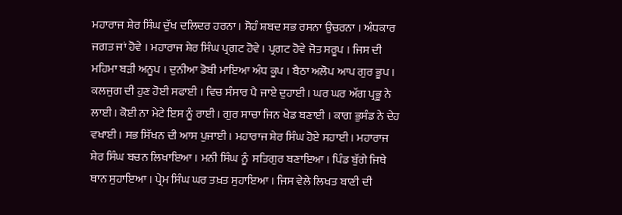ਮਹਾਰਾਜ ਸ਼ੇਰ ਸਿੰਘ ਦੁੱਖ ਦਲਿਦਰ ਹਰਨਾ । ਸੋਹੰ ਸ਼ਬਦ ਸਭ ਰਸਨਾ ਉਚਰਨਾ । ਅੰਧਕਾਰ ਜਗਤ ਜਾਂ ਹੋਵੇ । ਮਹਾਰਾਜ ਸ਼ੇਰ ਸਿੰਘ ਪ੍ਰਗਟ ਹੋਵੇ । ਪ੍ਰਗਟ ਹੋਵੇ ਜੋਤ ਸਰੂਪ । ਜਿਸ ਦੀ ਮਹਿਮਾ ਬੜੀ ਅਨੂਪ । ਦੁਨੀਆ ਡੋਬੀ ਮਾਇਆ ਅੰਧ ਕੂਪ । ਬੈਠਾ ਅਲੋਪ ਆਪ ਗੁਰ ਭੂਪ । ਕਲਜੁਗ ਦੀ ਹੁਣ ਹੋਈ ਸਫਾਈ । ਵਿਚ ਸੰਸਾਰ ਪੈ ਜਾਏ ਦੁਹਾਈ । ਘਰ ਘਰ ਅੱਗ ਪ੍ਰਭੂ ਨੇ ਲਾਈ । ਕੋਈ ਨਾ ਮੇਟੇ ਇਸ ਨੂੰ ਰਾਈ । ਗੁਰ ਸਾਚਾ ਜਿਨ ਖੇਡ ਬਣਾਈ । ਕਾਗ ਭੁਸੰਡ ਨੇ ਦੇਹ ਵਖਾਈ । ਸਭ ਸਿੱਖਨ ਦੀ ਆਸ ਪੁਜਾਈ । ਮਹਾਰਾਜ ਸ਼ੇਰ ਸਿੰਘ ਹੋਏ ਸਹਾਈ । ਮਹਾਰਾਜ ਸ਼ੇਰ ਸਿੰਘ ਬਚਨ ਲਿਖਾਇਆ । ਮਨੀ ਸਿੰਘ ਨੂੰ  ਸਤਿਗੁਰ ਬਣਾਇਆ । ਪਿੰਡ ਬੁੱਗੇ ਜਿਥੇ ਥਾਨ ਸੁਹਾਇਆ । ਪ੍ਰੇਮ ਸਿੰਘ ਘਰ ਤਖ਼ਤ ਸੁਹਾਇਆ । ਜਿਸ ਵੇਲੇ ਲਿਖਤ ਬਾਣੀ ਦੀ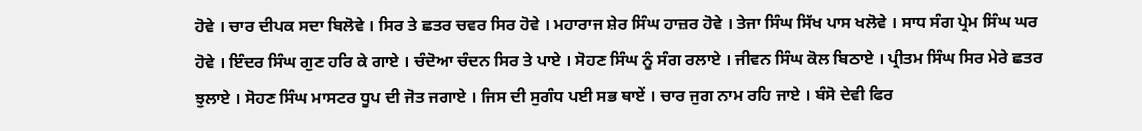ਹੋਵੇ । ਚਾਰ ਦੀਪਕ ਸਦਾ ਬਿਲੋਵੇ । ਸਿਰ ਤੇ ਛਤਰ ਚਵਰ ਸਿਰ ਹੋਵੇ । ਮਹਾਰਾਜ ਸ਼ੇਰ ਸਿੰਘ ਹਾਜ਼ਰ ਹੋਵੇ । ਤੇਜਾ ਸਿੰਘ ਸਿੱਖ ਪਾਸ ਖਲੋਵੇ । ਸਾਧ ਸੰਗ ਪ੍ਰੇਮ ਸਿੰਘ ਘਰ ਹੋਵੇ । ਇੰਦਰ ਸਿੰਘ ਗੁਣ ਹਰਿ ਕੇ ਗਾਏ । ਚੰਦੋਆ ਚੰਦਨ ਸਿਰ ਤੇ ਪਾਏ । ਸੋਹਣ ਸਿੰਘ ਨੂੰ ਸੰਗ ਰਲਾਏ । ਜੀਵਨ ਸਿੰਘ ਕੋਲ ਬਿਠਾਏ । ਪ੍ਰੀਤਮ ਸਿੰਘ ਸਿਰ ਮੇਰੇ ਛਤਰ ਝੁਲਾਏ । ਸੋਹਣ ਸਿੰਘ ਮਾਸਟਰ ਧੂਪ ਦੀ ਜੋਤ ਜਗਾਏ । ਜਿਸ ਦੀ ਸੁਗੰਧ ਪਈ ਸਭ ਥਾਏਂ । ਚਾਰ ਜੁਗ ਨਾਮ ਰਹਿ ਜਾਏ । ਬੰਸੋ ਦੇਵੀ ਫਿਰ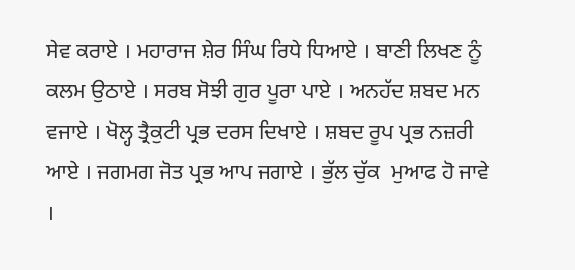ਸੇਵ ਕਰਾਏ । ਮਹਾਰਾਜ ਸ਼ੇਰ ਸਿੰਘ ਰਿਧੇ ਧਿਆਏ । ਬਾਣੀ ਲਿਖਣ ਨੂੰ ਕਲਮ ਉਠਾਏ । ਸਰਬ ਸੋਝੀ ਗੁਰ ਪੂਰਾ ਪਾਏ । ਅਨਹੱਦ ਸ਼ਬਦ ਮਨ ਵਜਾਏ । ਖੋਲ੍ਹ ਤ੍ਰੈਕੁਟੀ ਪ੍ਰਭ ਦਰਸ ਦਿਖਾਏ । ਸ਼ਬਦ ਰੂਪ ਪ੍ਰਭ ਨਜ਼ਰੀ ਆਏ । ਜਗਮਗ ਜੋਤ ਪ੍ਰਭ ਆਪ ਜਗਾਏ । ਭੁੱਲ ਚੁੱਕ  ਮੁਆਫ ਹੋ ਜਾਵੇ ।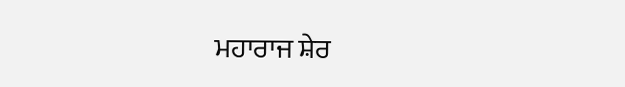ਮਹਾਰਾਜ ਸ਼ੇਰ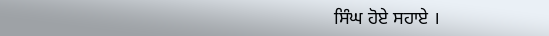ਸਿੰਘ ਹੋਏ ਸਹਾਏ ।